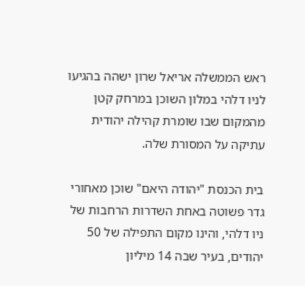ראש הממשלה אריאל שרון ישהה בהגיעו לניו דלהי במלון השוכן במרחק קטן מהמקום שבו שומרת קהילה יהודית עתיקה על המסורת שלה.

בית הכנסת "יהודה היאם" שוכן מאחורי גדר פשוטה באחת השדרות הרחבות של ניו דלהי, והינו מקום התפילה של 50 יהודים, בעיר שבה 14 מיליון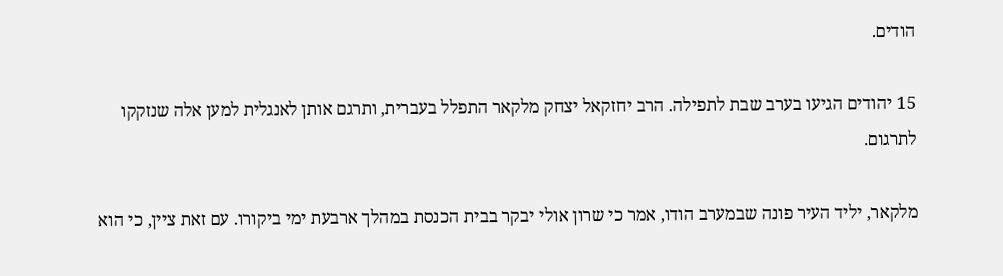הודים.

15 יהודים הגיעו בערב שבת לתפילה. הרב יחזקאל יצחק מלקאר התפלל בעברית, ותרגם אותן לאנגלית למען אלה שנזקקו לתרגום.

מלקאר, יליד העיר פונה שבמערב הודו, אמר כי שרון אולי יבקר בבית הכנסת במהלך ארבעת ימי ביקורו. עם זאת ציין, כי הוא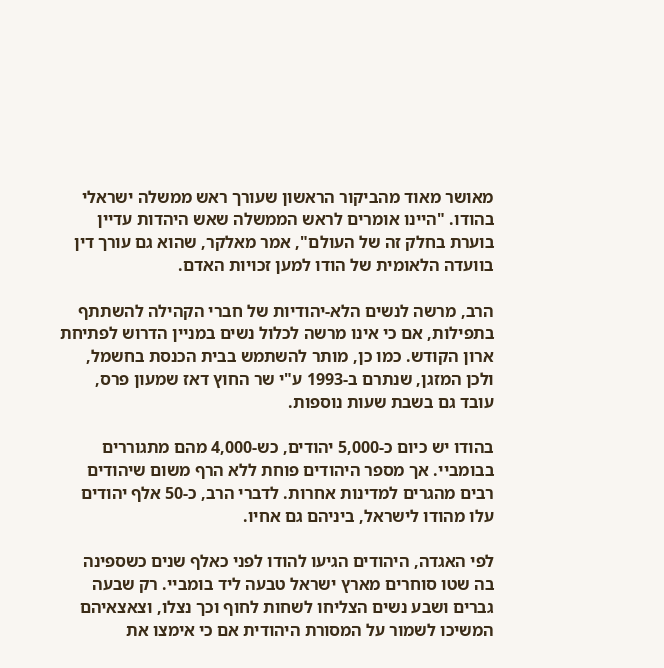מאושר מאוד מהביקור הראשון שעורך ראש ממשלה ישראלי בהודו. "היינו אומרים לראש הממשלה שאש היהדות עדיין בוערת בחלק זה של העולם", אמר מאלקר, שהוא גם עורך דין בוועדה הלאומית של הודו למען זכויות האדם.

הרב, מרשה לנשים הלא-יהודיות של חברי הקהילה להשתתף בתפילות, אם כי אינו מרשה לכלול נשים במניין הדרוש לפתיחת ארון הקודש. כמו כן, מותר להשתמש בבית הכנסת בחשמל, ולכן המזגן, שנתרם ב-1993 ע"י שר החוץ דאז שמעון פרס, עובד גם בשבת שעות נוספות.

בהודו יש כיום כ-5,000 יהודים, כש-4,000 מהם מתגוררים בבומביי. אך מספר היהודים פוחת ללא הרף משום שיהודים רבים מהגרים למדינות אחרות. לדברי הרב, כ-50 אלף יהודים עלו מהודו לישראל, ביניהם גם אחיו.

לפי האגדה, היהודים הגיעו להודו לפני כאלף שנים כשספינה בה שטו סוחרים מארץ ישראל טבעה ליד בומביי. רק שבעה גברים ושבע נשים הצליחו לשחות לחוף וכך נצלו, וצאצאיהם המשיכו לשמור על המסורת היהודית אם כי אימצו את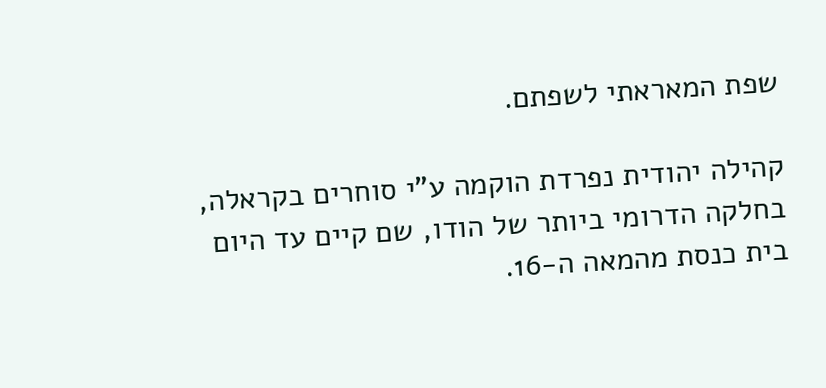שפת המאראתי לשפתם.

קהילה יהודית נפרדת הוקמה ע"י סוחרים בקראלה, בחלקה הדרומי ביותר של הודו, שם קיים עד היום בית כנסת מהמאה ה-16.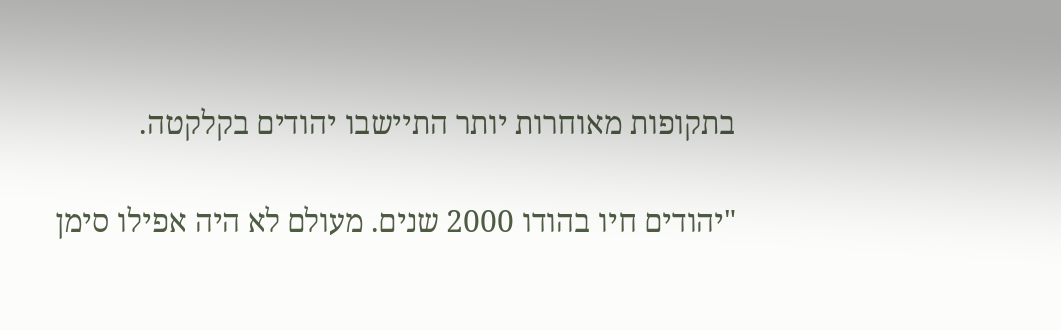בתקופות מאוחרות יותר התיישבו יהודים בקלקטה.

"יהודים חיו בהודו 2000 שנים. מעולם לא היה אפילו סימן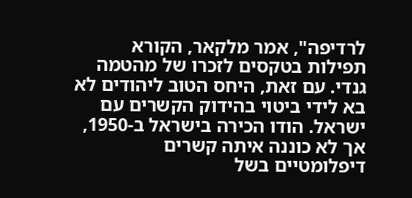לרדיפה", אמר מלקאר, הקורא תפילות בטקסים לזכרו של מהטמה גנדי. עם זאת, היחס הטוב ליהודים לא בא לידי ביטוי בהידוק הקשרים עם ישראל. הודו הכירה בישראל ב-1950, אך לא כוננה איתה קשרים דיפלומטיים בשל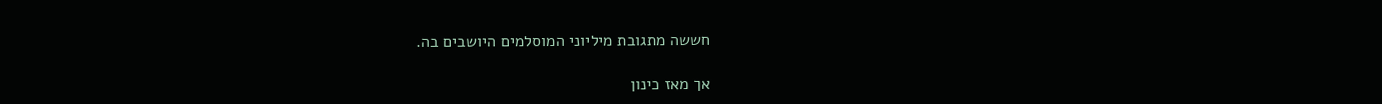חששה מתגובת מיליוני המוסלמים היושבים בה.

אך מאז כינון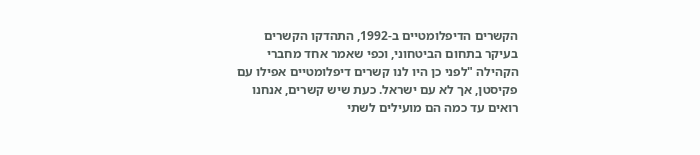הקשרים הדיפלומטיים ב-1992, התהדקו הקשרים בעיקר בתחום הביטחוני, וכפי שאמר אחד מחברי הקהילה "לפני כן היו לנו קשרים דיפלומטיים אפילו עם פקיסטן, אך לא עם ישראל. כעת שיש קשרים, אנחנו רואים עד כמה הם מועילים לשתי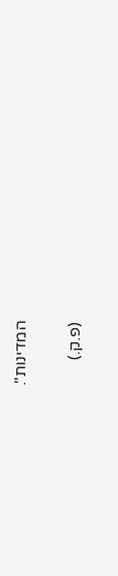המדינות".

(פ.ק.)